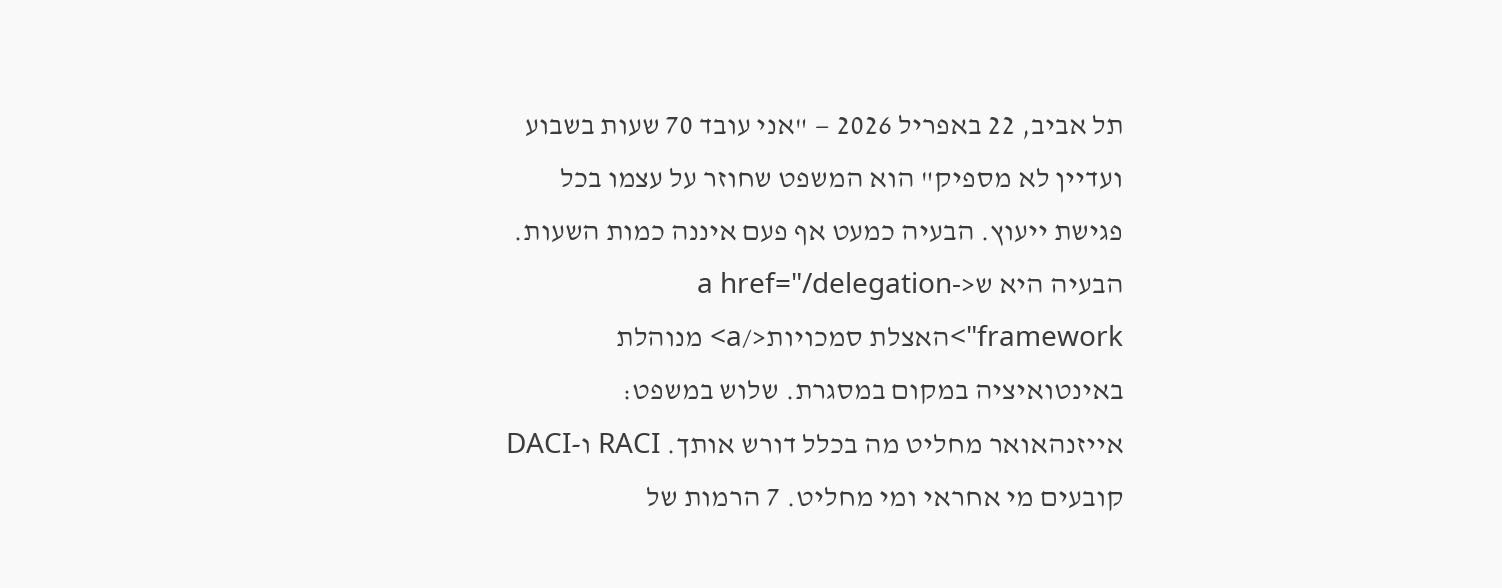תל אביב, 22 באפריל 2026 — "אני עובד 70 שעות בשבוע ועדיין לא מספיק" הוא המשפט שחוזר על עצמו בכל פגישת ייעוץ. הבעיה כמעט אף פעם איננה כמות השעות. הבעיה היא ש<a href="/delegation-framework">האצלת סמכויות</a> מנוהלת באינטואיציה במקום במסגרת. שלוש במשפט: אייזנהאואר מחליט מה בכלל דורש אותך. RACI ו-DACI קובעים מי אחראי ומי מחליט. 7 הרמות של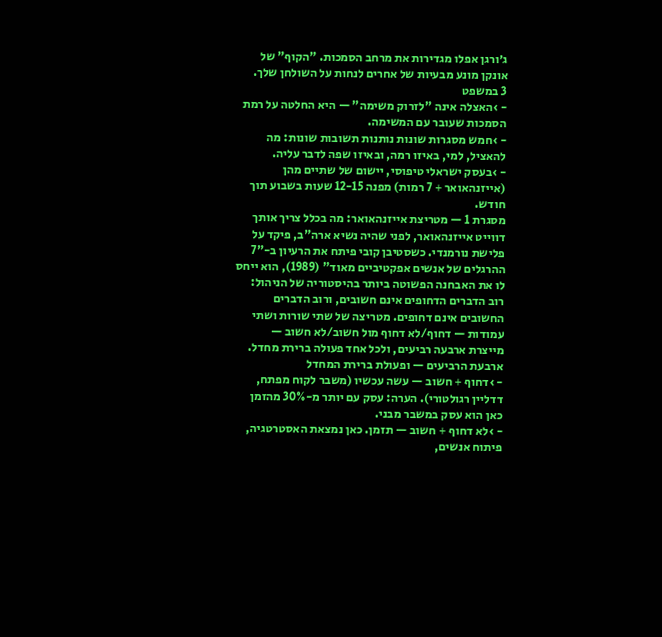ג׳ורגן אפלו מגדירות את מרחב הסמכות. "הקוף" של אונקן מונע מבעיות של אחרים לנחות על השולחן שלך.
3 במשפט
- ›האצלה אינה "לזרוק משימה" — היא החלטה על רמת הסמכות שעובר עם המשימה.
- ›חמש מסגרות שונות נותנות תשובות שונות: מה להאציל, למי, באיזו רמה, ובאיזו שפה לדבר עליה.
- ›בעסק ישראלי טיפוסי, יישום של שתיים מהן (אייזנהאואר + 7 רמות) מפנה 12-15 שעות בשבוע תוך חודש.
מסגרת 1 — מטריצת אייזנהאואר: מה בכלל צריך אותך
דווייט אייזנהאואר, לפני שהיה נשיא ארה"ב, פיקד על פלישת נורמנדי. כשסטיבן קובי פיתח את הרעיון ב-"7 ההרגלים של אנשים אפקטיביים מאוד" (1989), הוא ייחס לו את האבחנה הפשוטה ביותר בהיסטוריה של הניהול: רוב הדברים הדחופים אינם חשובים, ורוב הדברים החשובים אינם דחופים. מטריצה של שתי שורות ושתי עמודות — דחוף/לא דחוף מול חשוב/לא חשוב — מייצרת ארבעה רביעים, ולכל אחד פעולה ברירת מחדל.
ארבעת הרביעים — ופעולת ברירת המחדל
- ›דחוף + חשוב — עשה עכשיו (משבר לקוח מפתח, דדליין רגולטורי). הערה: עסק עם יותר מ-30% מהזמן כאן הוא עסק במשבר מבני.
- ›לא דחוף + חשוב — תזמן. כאן נמצאת האסטרטגיה, פיתוח אנשים,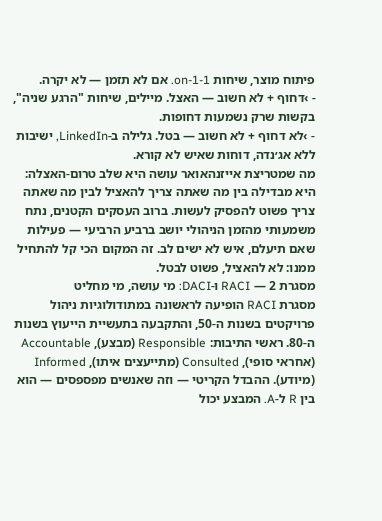פיתוח מוצר, שיחות 1-on-1. אם לא תזמן — לא יקרה.
- ›דחוף + לא חשוב — האצל. מיילים, שיחות "הרגע שניה", בקשות שרק נשמעות דחופות.
- ›לא דחוף + לא חשוב — בטל. גלילה ב-LinkedIn, ישיבות ללא אג׳נדה, דוחות שאיש לא קורא.
מה שמטריצת אייזנהאואר עושה היא שלב טרום-האצלה: היא מבדילה בין מה שאתה צריך להאציל לבין מה שאתה צריך פשוט להפסיק לעשות. ברוב העסקים הקטנים, נתח משמעותי מהזמן הניהולי יושב ברביע הרביעי — פעילות שאם תיעלם, איש לא ישים לב. זה המקום הכי קל להתחיל ממנו: לא להאציל, פשוט לבטל.
מסגרת 2 — RACI ו-DACI: מי עושה, מי מחליט
מסגרת RACI הופיעה לראשונה במתודולוגיות ניהול פרויקטים בשנות ה-50, והתקבעה בתעשיית הייעוץ בשנות ה-80. ראשי התיבות: Responsible (מבצע), Accountable (אחראי סופי), Consulted (מתייעצים איתו), Informed (מיודע). ההבדל הקריטי — וזה שאנשים מפספסים — הוא בין R ל-A. המבצע יכול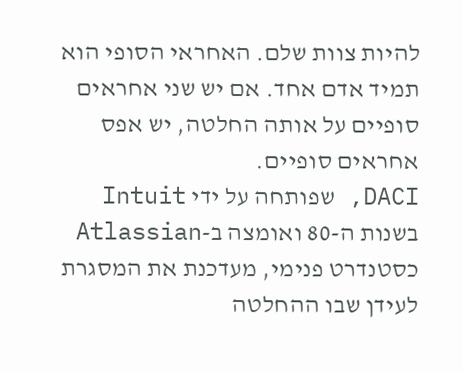להיות צוות שלם. האחראי הסופי הוא תמיד אדם אחד. אם יש שני אחראים סופיים על אותה החלטה, יש אפס אחראים סופיים.
DACI, שפותחה על ידי Intuit בשנות ה-80 ואומצה ב-Atlassian כסטנדרט פנימי, מעדכנת את המסגרת לעידן שבו ההחלטה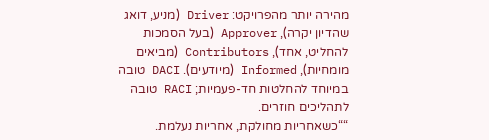מהירה יותר מהפרויקט: Driver (מניע, דואג שהדיון יקרה), Approver (בעל הסמכות להחליט, אחד), Contributors (מביאים מומחיות), Informed (מיודעים). DACI טובה במיוחד להחלטות חד-פעמיות; RACI טובה לתהליכים חוזרים.
““כשאחריות מחולקת, אחריות נעלמת.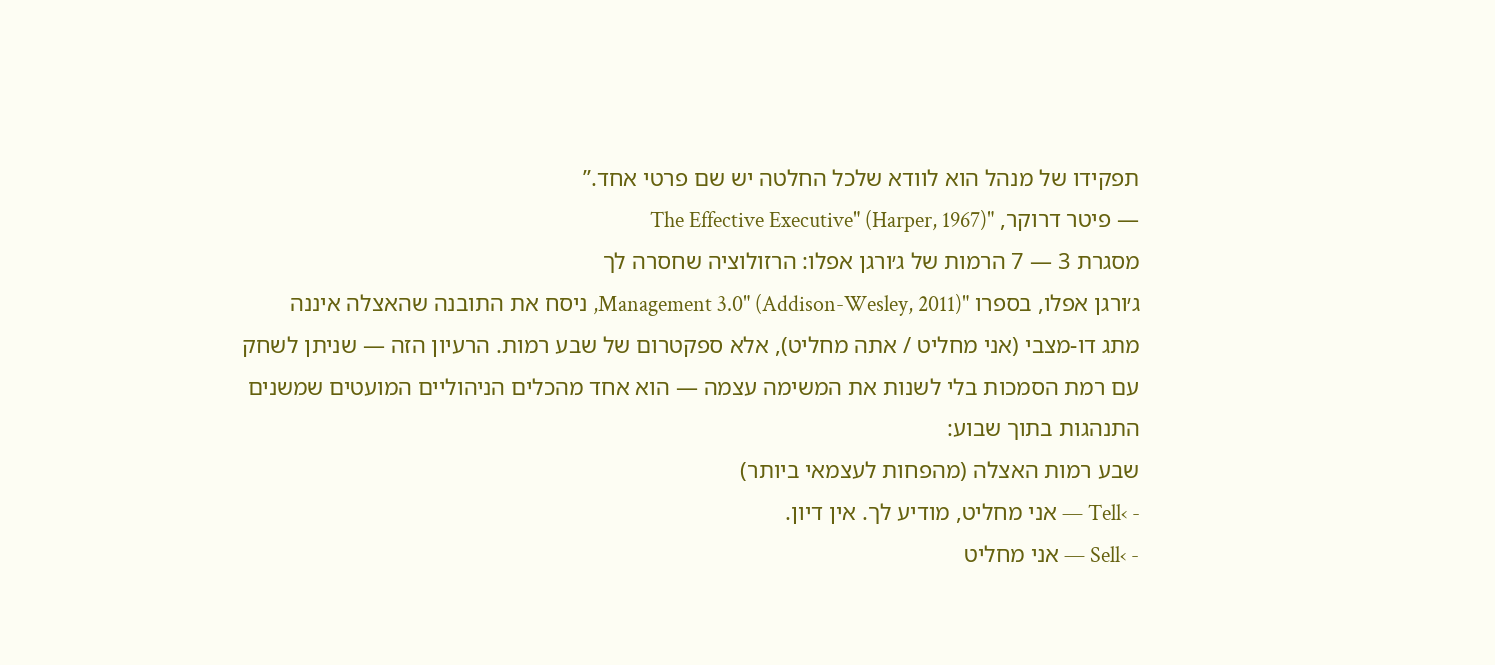תפקידו של מנהל הוא לוודא שלכל החלטה יש שם פרטי אחד.”
— פיטר דרוקר, "The Effective Executive" (Harper, 1967)
מסגרת 3 — 7 הרמות של ג׳ורגן אפלו: הרזולוציה שחסרה לך
ג׳ורגן אפלו, בספרו "Management 3.0" (Addison-Wesley, 2011), ניסח את התובנה שהאצלה איננה מתג דו-מצבי (אני מחליט / אתה מחליט), אלא ספקטרום של שבע רמות. הרעיון הזה — שניתן לשחק עם רמת הסמכות בלי לשנות את המשימה עצמה — הוא אחד מהכלים הניהוליים המועטים שמשנים התנהגות בתוך שבוע:
שבע רמות האצלה (מהפחות לעצמאי ביותר)
- ›Tell — אני מחליט, מודיע לך. אין דיון.
- ›Sell — אני מחליט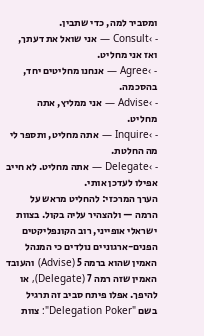ומסביר למה, כדי שתבין.
- ›Consult — אני שואל את דעתך, ואז אני מחליט.
- ›Agree — אנחנו מחליטים יחד, בהסכמה.
- ›Advise — אני ממליץ, אתה מחליט.
- ›Inquire — אתה מחליט, ותספר לי מה החלטת.
- ›Delegate — אתה מחליט. לא חייב אפילו לעדכן אותי.
הערך המרכזי: להחליט מראש על הרמה — ולהצהיר עליה בקול. בצוות ישראלי אופייני, רוב הקונפליקטים הפנים-ארגוניים נולדים כי המנהל האמין שהוא ברמה 5 (Advise) והעובד האמין שזה רמה 7 (Delegate), או להיפך. אפלו פיתח סביב זה תרגיל בשם "Delegation Poker": צוות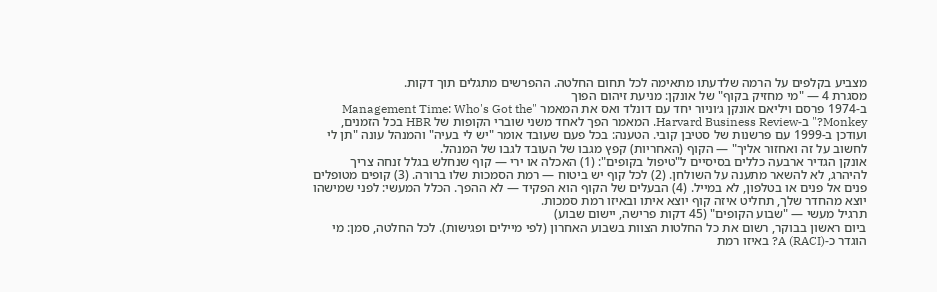מצביע בקלפים על הרמה שלדעתו מתאימה לכל תחום החלטה. ההפרשים מתגלים תוך דקות.
מסגרת 4 — "מי מחזיק בקוף" של אונקן: מניעת זיהום הפוך
ב-1974 פרסם ויליאם אונקן ג׳וניור יחד עם דונלד ואס את המאמר "Management Time: Who's Got the Monkey?" ב-Harvard Business Review. המאמר הפך לאחד משני שוברי הקופות של HBR בכל הזמנים, ועודכן ב-1999 עם פרשנות של סטיבן קובי. הטענה: בכל פעם שעובד אומר "יש לי בעיה" והמנהל עונה "תן לי לחשוב על זה ואחזור אליך" — הקוף (האחריות) קפץ מגבו של העובד לגבו של המנהל.
אונקן הגדיר ארבעה כללים בסיסיים ל"טיפול בקופים": (1) האכלה או ירי — קוף שנחלש בגלל זנחה צריך להיהרג, לא להשאר מתענה על השולחן. (2) לכל קוף יש ביטוח — רמת הסמכות שלו ברורה. (3) קופים מטופלים פנים אל פנים או בטלפון, לא במייל. (4) הבעלים של הקוף הוא הפקיד — לא ההפך. הכלל המעשי: לפני שמישהו יוצא מהחדר שלך, תחליט איזה קוף יוצא איתו ובאיזו רמת סמכות.
תרגיל מעשי — "שבוע הקופים" (45 דקות פרישה, יישום שבוע)
ביום ראשון בבוקר, רשום את כל החלטות הצוות בשבוע האחרון (לפי מיילים ופגישות). לכל החלטה, סמן: מי הוגדר כ-A (RACI)? באיזו רמת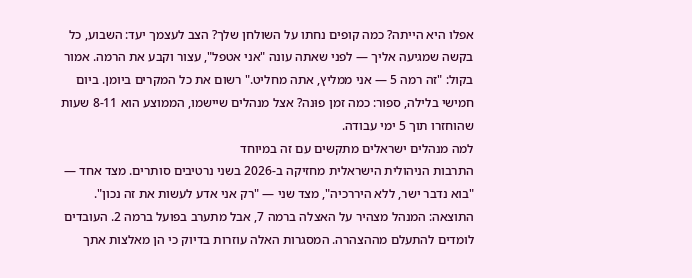אפלו היא הייתה? כמה קופים נחתו על השולחן שלך? הצב לעצמך יעד: השבוע, כל בקשה שמגיעה אליך — לפני שאתה עונה "אני אטפל", עצור וקבע את הרמה. אמור בקול: "זה רמה 5 — אני ממליץ, אתה מחליט." רשום את כל המקרים ביומן. ביום חמישי בלילה, ספור: כמה זמן פוּנה? אצל מנהלים שיישמו, הממוצע הוא 8-11 שעות שהוחזרו תוך 5 ימי עבודה.
למה מנהלים ישראלים מתקשים עם זה במיוחד
התרבות הניהולית הישראלית מחזיקה ב-2026 בשני נרטיבים סותרים. מצד אחד — "בוא נדבר ישר, ללא היררכיה", מצד שני — "רק אני אדע לעשות את זה נכון". התוצאה: המנהל מצהיר על האצלה ברמה 7, אבל מתערב בפועל ברמה 2. העובדים לומדים להתעלם מההצהרה. המסגרות האלה עוזרות בדיוק כי הן מאלצות אתך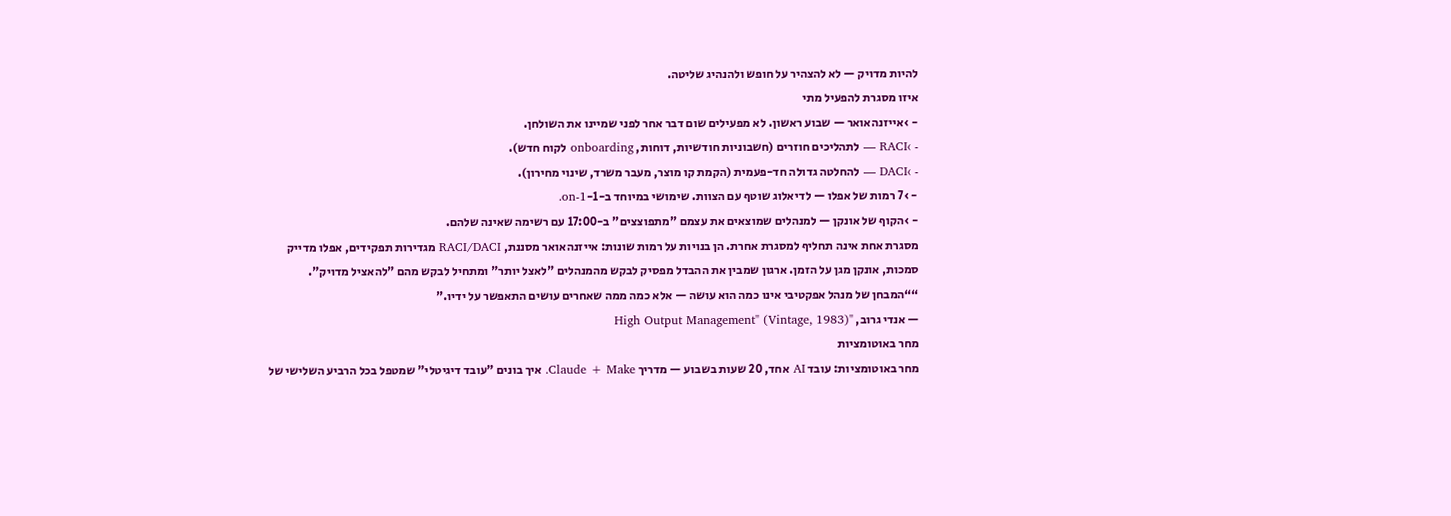להיות מדויק — לא להצהיר על חופש ולהנהיג שליטה.
איזו מסגרת להפעיל מתי
- ›אייזנהאואר — שבוע ראשון. לא מפעילים שום דבר אחר לפני שמיינו את השולחן.
- ›RACI — לתהליכים חוזרים (חשבוניות חודשיות, דוחות, onboarding לקוח חדש).
- ›DACI — להחלטה גדולה חד-פעמית (הקמת קו מוצר, מעבר משרד, שינוי מחירון).
- ›7 רמות של אפלו — לדיאלוג שוטף עם הצוות. שימושי במיוחד ב-1-on-1.
- ›הקוף של אונקן — למנהלים שמוצאים את עצמם "מתפוצצים" ב-17:00 עם רשימה שאינה שלהם.
מסגרת אחת אינה תחליף למסגרת אחרת. הן בנויות על רמות שונות: אייזנהאואר מסננת, RACI/DACI מגדירות תפקידים, אפלו מדייק סמכות, אונקן מגן על הזמן. ארגון שמבין את ההבדל מפסיק לבקש מהמנהלים "לאצל יותר" ומתחיל לבקש מהם "להאציל מדויק".
““המבחן של מנהל אפקטיבי אינו כמה הוא עושה — אלא כמה ממה שאחרים עושים התאפשר על ידיו.”
— אנדי גרוב, "High Output Management" (Vintage, 1983)
מחר באוטומציות
מחר באוטומציות: עובד AI אחד, 20 שעות בשבוע — מדריך Claude + Make. איך בונים "עובד דיגיטלי" שמטפל בכל הרביע השלישי של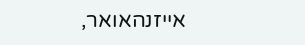אייזנהאואר,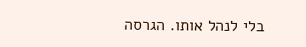בלי לנהל אותו. הגרסה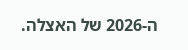ה-2026 של האצלה.